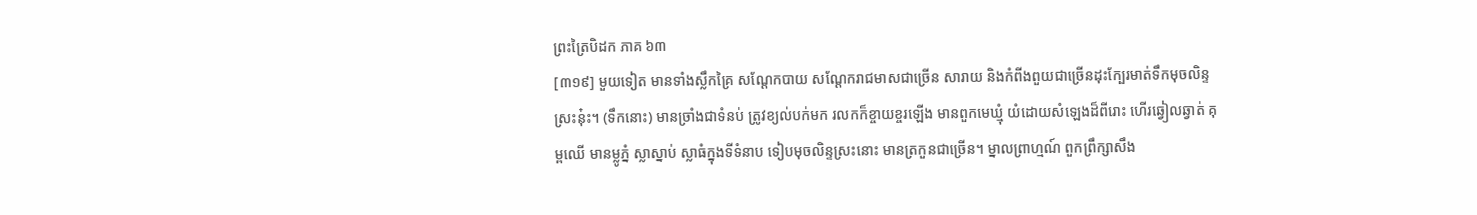ព្រះត្រៃបិដក ភាគ ៦៣
[៣១៩] មួយទៀត មានទាំងស្លឹកគ្រៃ សណ្តែកបាយ សណ្តែករាជមាសជាច្រើន សារាយ និងកំពីងពួយជាច្រើនដុះក្បែរមាត់ទឹកមុចលិន្ទស្រះនុ៎ះ។ (ទឹកនោះ) មានច្រាំងជាទំនប់ ត្រូវខ្យល់បក់មក រលកក៏ខ្ចាយខ្ចរឡើង មានពួកមេឃ្មុំ យំដោយសំឡេងដ៏ពីរោះ ហើរឆ្វៀលឆ្វាត់ គុម្ពឈើ មានម្លូភំ្ន ស្លាស្នាប់ ស្លាធំក្នុងទីទំនាប ទៀបមុចលិន្ទស្រះនោះ មានត្រកួនជាច្រើន។ ម្នាលព្រាហ្មណ៍ ពួកព្រឹក្សាសឹង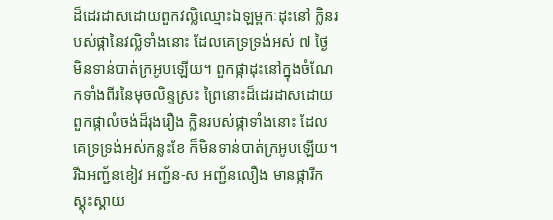ដ៏ដេរដាសដោយពួកវល្លិឈ្មោះឯឡម្ពកៈដុះនៅ ក្លិនរបស់ផ្កានៃវល្លិទាំងនោះ ដែលគេទ្រទ្រង់អស់ ៧ ថៃ្ង មិនទាន់បាត់ក្រអូបឡើយ។ ពួកផ្កាដុះនៅក្នុងចំណែកទាំងពីរនៃមុចលិន្ទស្រះ ព្រៃនោះដ៏ដេរដាសដោយពួកផ្កាលំចង់ដ៏រុងរឿង ក្លិនរបស់ផ្កាទាំងនោះ ដែលគេទ្រទ្រង់អស់កន្លះខែ ក៏មិនទាន់បាត់ក្រអូបឡើយ។ រីឯអញ្ជ័នខៀវ អញ្ជ័ន-ស អញ្ជ័នលឿង មានផ្ការីកស្គុះស្គាយ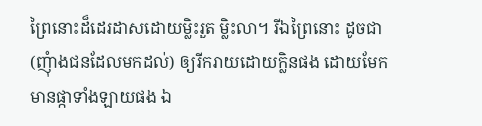ព្រៃនោះដ៏ដេរដាសដោយម្លិះរួត ម្លិះលា។ រីឯព្រៃនោះ ដូចជា (ញុំាងជនដែលមកដល់) ឲ្យរីករាយដោយក្លិនផង ដោយមែកមានផ្កាទាំងឡាយផង ឯ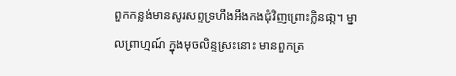ពួកកន្លង់មានសូរសព្ទទ្រហឹងអឹងកងជុំវិញព្រោះក្លិនផា្ក។ ម្នាលព្រាហ្មណ៍ ក្នុងមុចលិន្ទស្រះនោះ មានពួកត្រ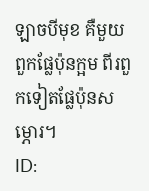ឡាចបីមុខ គឺមួយពួកផែ្លប៉ុនក្អម ពីរពួកទៀតផែ្លប៉ុនសម្ភោរ។
ID: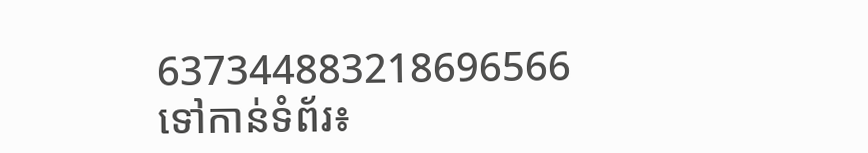637344883218696566
ទៅកាន់ទំព័រ៖